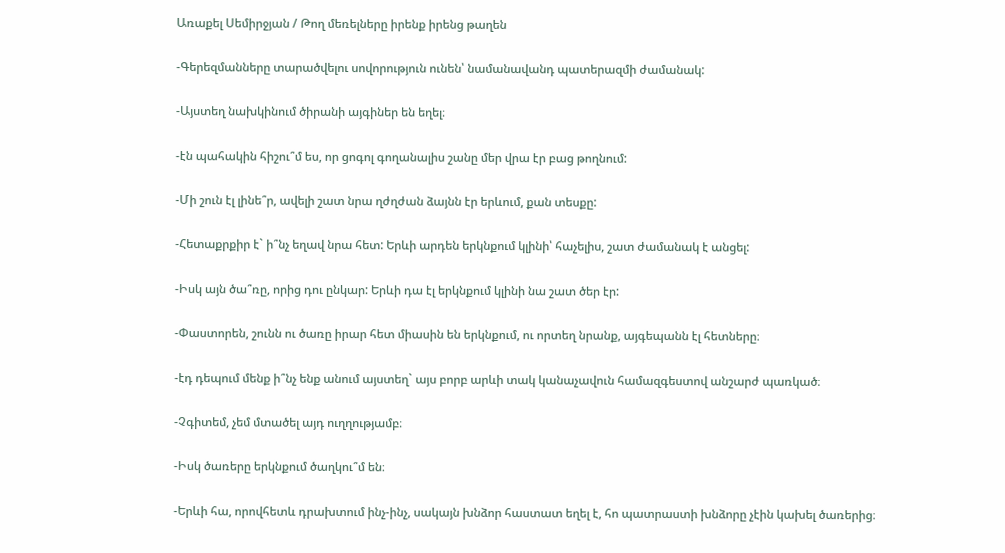Առաքել Սեմիրջյան / Թող մեռելները իրենք իրենց թաղեն

-Գերեզմանները տարածվելու սովորություն ունեն՝ նամանավանդ պատերազմի ժամանակ:

-Այստեղ նախկինում ծիրանի այգիներ են եղել։

-էն պահակին հիշու՞մ ես, որ ցոգոլ գողանալիս շանը մեր վրա էր բաց թողնում:

-Մի շուն էլ լինե՞ր, ավելի շատ նրա ղժղժան ձայնն էր երևում, քան տեսքը:

-Հետաքրքիր է` ի՞նչ եղավ նրա հետ: Երևի արդեն երկնքում կլինի՝ հաչելիս, շատ ժամանակ է անցել:

-Իսկ այն ծա՞ռը, որից դու ընկար: Երևի դա էլ երկնքում կլինի նա շատ ծեր էր:

-Փաստորեն, շունն ու ծառը իրար հետ միասին են երկնքում, ու որտեղ նրանք, այգեպանն էլ հետները։

-էդ դեպում մենք ի՞նչ ենք անում այստեղ` այս բորբ արևի տակ կանաչավուն համազգեստով անշարժ պառկած։

-Չգիտեմ, չեմ մտածել այդ ուղղությամբ։

-Իսկ ծառերը երկնքում ծաղկու՞մ են։

-Երևի հա, որովհետև դրախտում ինչ-ինչ, սակայն խնձոր հաստատ եղել է, հո պատրաստի խնձորը չէին կախել ծառերից։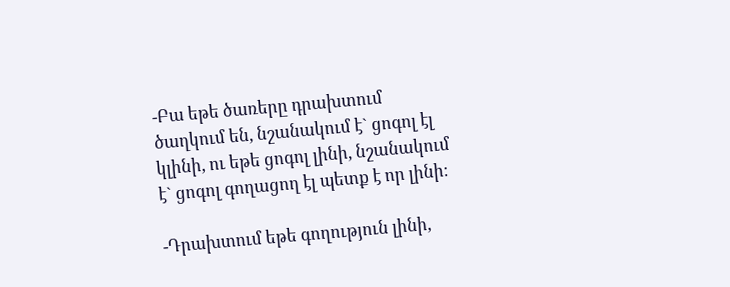-Բա եթե ծառերը դրախտում ծաղկում են, նշանակում է` ցոգոլ էլ կլինի, ու եթե ցոգոլ լինի, նշանակում է` ցոգոլ գողացող էլ պետք է որ լինի։

-Դրախտում եթե գողություն լինի,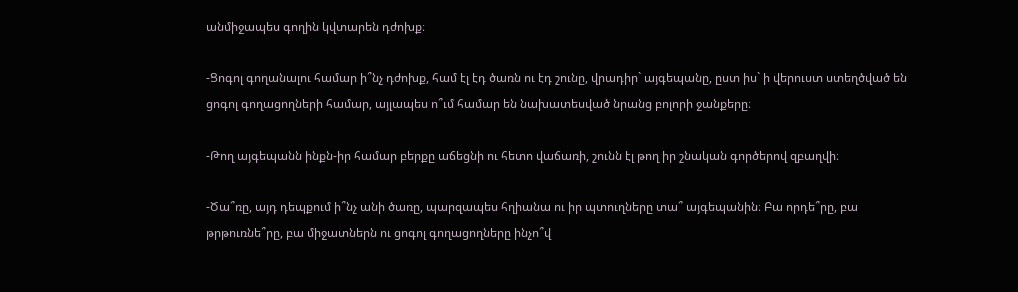անմիջապես գողին կվտարեն դժոխք։

-Ցոգոլ գողանալու համար ի՞նչ դժոխք, համ էլ էդ ծառն ու էդ շունը, վրադիր` այգեպանը, ըստ իս` ի վերուստ ստեղծված են ցոգոլ գողացողների համար, այլապես ո՞ւմ համար են նախատեսված նրանց բոլորի ջանքերը։

-Թող այգեպանն ինքն-իր համար բերքը աճեցնի ու հետո վաճառի, շունն էլ թող իր շնական գործերով զբաղվի։

-Ծա՞ռը, այդ դեպքում ի՞նչ անի ծառը, պարզապես հղիանա ու իր պտուղները տա՞ այգեպանին։ Բա որդե՞րը, բա թրթուռնե՞րը, բա միջատներն ու ցոգոլ գողացողները ինչո՞վ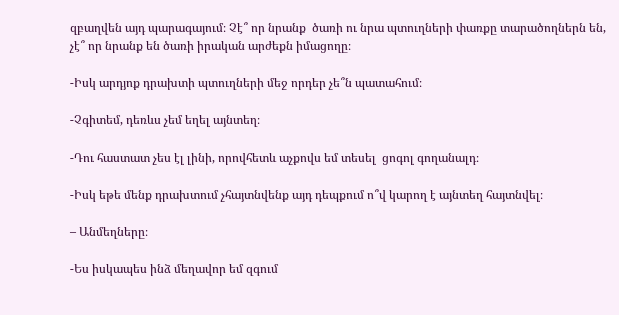զբաղվեն այդ պարագայում։ Չէ՞ որ նրանք  ծառի ու նրա պտուղների փառքը տարածողներն են, չէ՞ որ նրանք են ծառի իրական արժեքն իմացողը։

-Իսկ արդյոք դրախտի պտուղների մեջ որդեր չե՞ն պատահում։

-Չգիտեմ, դեռևս չեմ եղել այնտեղ։

-Դու հաստատ չես էլ լինի, որովհետև աչքովս եմ տեսել  ցոգոլ գողանալդ։

-Իսկ եթե մենք դրախտում չհայտնվենք այդ դեպքում ո՞վ կարող է այնտեղ հայտնվել։

– Անմեղները։

-Ես իսկապես ինձ մեղավոր եմ զգում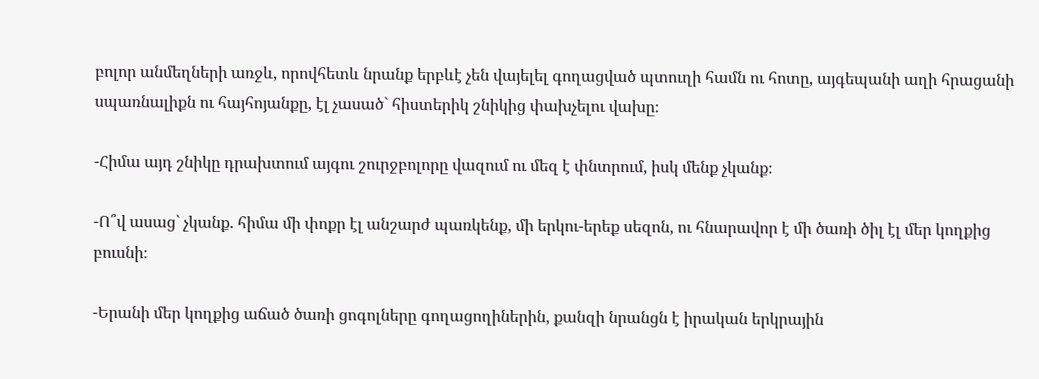բոլոր անմեղների առջև, որովհետև նրանք երբևէ չեն վայելել գողացված պտուղի համն ու հոտը, այգեպանի աղի հրացանի սպառնալիքն ու հայհոյանքը, էլ չասած` հիստերիկ շնիկից փախչելու վախը։

-Հիմա այդ շնիկը դրախտում այգու շուրջբոլորը վազում ու մեզ է փնտրում, իսկ մենք չկանք։

-Ո՞վ ասաց` չկանք. հիմա մի փոքր էլ անշարժ պառկենք, մի երկու-երեք սեզոն, ու հնարավոր է մի ծառի ծիլ էլ մեր կողքից բուսնի։

-Երանի մեր կողքից աճած ծառի ցոգոլները գողացողիներին, քանզի նրանցն է իրական երկրային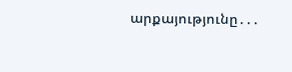արքայությունը․․․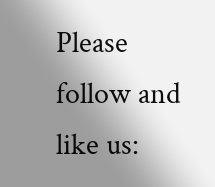Please follow and like us: